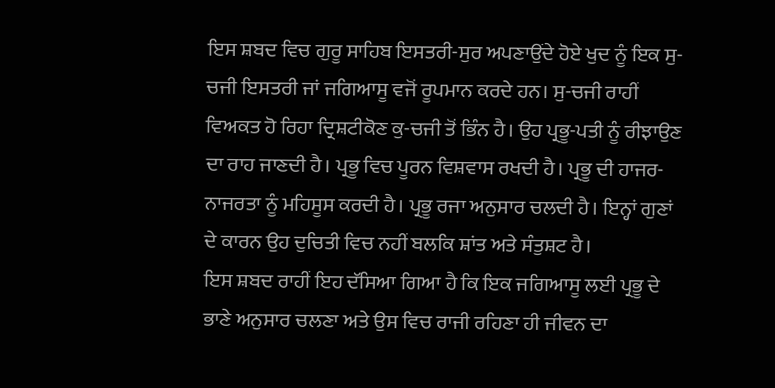ਇਸ ਸ਼ਬਦ ਵਿਚ ਗੁਰੂ ਸਾਹਿਬ ਇਸਤਰੀ-ਸੁਰ ਅਪਣਾਉਂਦੇ ਹੋਏ ਖੁਦ ਨੂੰ ਇਕ ਸੁ-ਚਜੀ ਇਸਤਰੀ ਜਾਂ ਜਗਿਆਸੂ ਵਜੋਂ ਰੂਪਮਾਨ ਕਰਦੇ ਹਨ। ਸੁ-ਚਜੀ ਰਾਹੀਂ ਵਿਅਕਤ ਹੋ ਰਿਹਾ ਦ੍ਰਿਸ਼ਟੀਕੋਣ ਕੁ-ਚਜੀ ਤੋਂ ਭਿੰਨ ਹੈ। ਉਹ ਪ੍ਰਭੂ-ਪਤੀ ਨੂੰ ਰੀਝਾਉਣ ਦਾ ਰਾਹ ਜਾਣਦੀ ਹੈ। ਪ੍ਰਭੂ ਵਿਚ ਪੂਰਨ ਵਿਸ਼ਵਾਸ ਰਖਦੀ ਹੈ। ਪ੍ਰਭੂ ਦੀ ਹਾਜਰ-ਨਾਜਰਤਾ ਨੂੰ ਮਹਿਸੂਸ ਕਰਦੀ ਹੈ। ਪ੍ਰਭੂ ਰਜਾ ਅਨੁਸਾਰ ਚਲਦੀ ਹੈ। ਇਨ੍ਹਾਂ ਗੁਣਾਂ ਦੇ ਕਾਰਨ ਉਹ ਦੁਚਿਤੀ ਵਿਚ ਨਹੀਂ ਬਲਕਿ ਸ਼ਾਂਤ ਅਤੇ ਸੰਤੁਸ਼ਟ ਹੈ।
ਇਸ ਸ਼ਬਦ ਰਾਹੀਂ ਇਹ ਦੱਸਿਆ ਗਿਆ ਹੈ ਕਿ ਇਕ ਜਗਿਆਸੂ ਲਈ ਪ੍ਰਭੂ ਦੇ ਭਾਣੇ ਅਨੁਸਾਰ ਚਲਣਾ ਅਤੇ ਉਸ ਵਿਚ ਰਾਜੀ ਰਹਿਣਾ ਹੀ ਜੀਵਨ ਦਾ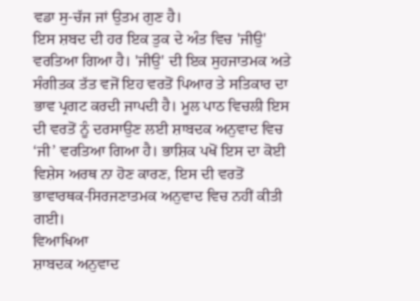ਵਡਾ ਸੁ-ਚੱਜ ਜਾਂ ਉਤਮ ਗੁਣ ਹੈ।
ਇਸ ਸ਼ਬਦ ਦੀ ਹਰ ਇਕ ਤੁਕ ਦੇ ਅੰਤ ਵਿਚ 'ਜੀਉ' ਵਰਤਿਆ ਗਿਆ ਹੈ। 'ਜੀਉ' ਦੀ ਇਕ ਸੁਹਜਾਤਮਕ ਅਤੇ ਸੰਗੀਤਕ ਤੱਤ ਵਜੋਂ ਇਹ ਵਰਤੋਂ ਪਿਆਰ ਤੇ ਸਤਿਕਾਰ ਦਾ ਭਾਵ ਪ੍ਰਗਟ ਕਰਦੀ ਜਾਪਦੀ ਹੈ। ਮੂਲ ਪਾਠ ਵਿਚਲੀ ਇਸ ਦੀ ਵਰਤੋਂ ਨੂੰ ਦਰਸਾਉਣ ਲਈ ਸ਼ਾਬਦਕ ਅਨੁਵਾਦ ਵਿਚ ‘ਜੀ’ ਵਰਤਿਆ ਗਿਆ ਹੈ। ਭਾਸ਼ਿਕ ਪਖੋਂ ਇਸ ਦਾ ਕੋਈ ਵਿਸ਼ੇਸ ਅਰਥ ਨਾ ਹੋਣ ਕਾਰਣ, ਇਸ ਦੀ ਵਰਤੋਂ ਭਾਵਾਰਥਕ-ਸਿਰਜਣਾਤਮਕ ਅਨੁਵਾਦ ਵਿਚ ਨਹੀਂ ਕੀਤੀ ਗਈ।
ਵਿਆਖਿਆ
ਸ਼ਾਬਦਕ ਅਨੁਵਾਦ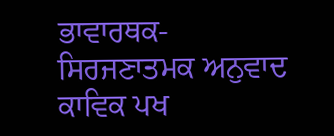ਭਾਵਾਰਥਕ-ਸਿਰਜਣਾਤਮਕ ਅਨੁਵਾਦ
ਕਾਵਿਕ ਪਖ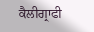ਕੈਲੀਗ੍ਰਾਫੀ